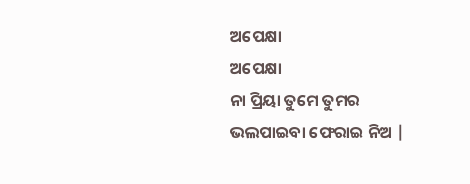ଅପେକ୍ଷା
ଅପେକ୍ଷା
ନା ପ୍ରିୟା ତୁମେ ତୁମର ଭଲପାଇବା ଫେରାଇ ନିଅ |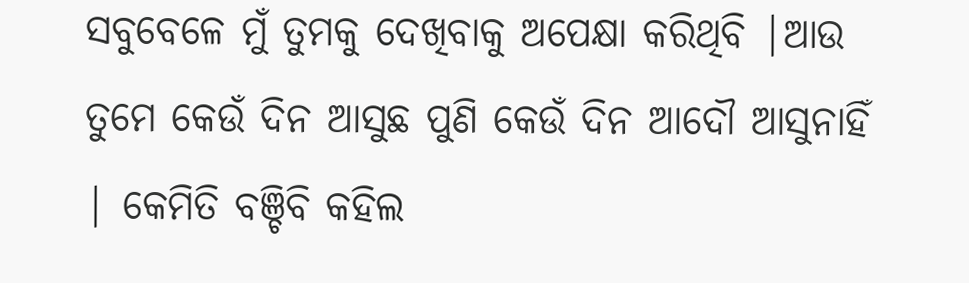ସବୁବେଳେ ମୁଁ ତୁମକୁ ଦେଖିବାକୁ ଅପେକ୍ଷା କରିଥିବି |ଆଉ ତୁମେ କେଉଁ ଦିନ ଆସୁଛ ପୁଣି କେଉଁ ଦିନ ଆଦୌ ଆସୁନାହିଁ | କେମିତି ବଞ୍ଚିବି କହିଲ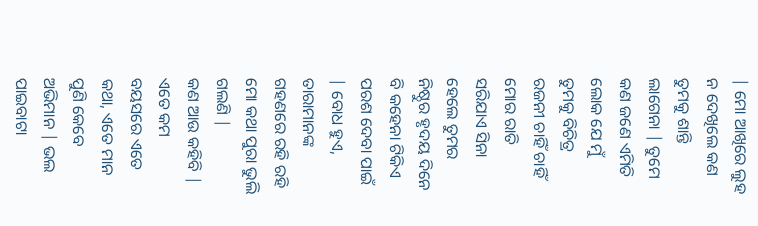| ମୋ ଆଖିରେ ଲୁହ ନ ଦେଖିଲେ କଣ ତୁମକୁ ଶାନ୍ତି ଲାଗେନା | ତୁମେ କଣ ଜଣେ ଏମିତି ଲୋକ ଯେ ମୁଁ ତୁମକୁ ବିଚିତ୍ର ରଜନୀ ଚାହିଁ ଚାହିଁ ମୋର ରାତି ସରିଯାଏ ସିନା ହେଲେ ତୁମର ନିଷ୍ଠୁର ହୃଦୟ ଦିନେ ବି କହେନା ଟିକିଏ ପରଶ ଦେବା ପାଇଁ | ବୋଧ ହୁଏ, ତାରାମାନଙ୍କ ଗହଣରେ ରହି ରହି ମୋ କଥା ପୁରା ଭୁଲି ଗଲଣି |
କଣ ଆଉ କହିବି | ଏତେ କମ ବୟସରେ ଏତେ କଥା, ଏତେ ମାନ ପୁଣି କେବେ ଅଭିମାନ | ଭଲ ପାଇବାଟା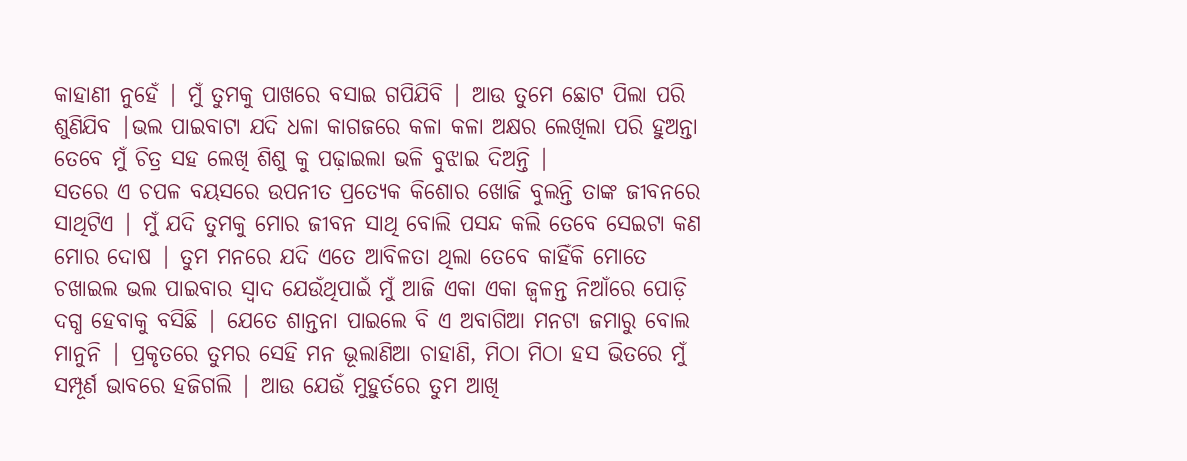କାହାଣୀ ନୁହେଁ | ମୁଁ ତୁମକୁ ପାଖରେ ବସାଇ ଗପିଯିବି | ଆଉ ତୁମେ ଛୋଟ ପିଲା ପରି ଶୁଣିଯିବ |ଭଲ ପାଇବାଟା ଯଦି ଧଳା କାଗଜରେ କଳା କଳା ଅକ୍ଷର ଲେଖିଲା ପରି ହୁଅନ୍ତା ତେବେ ମୁଁ ଚିତ୍ର ସହ ଲେଖି ଶିଶୁ କୁ ପଢ଼ାଇଲା ଭଳି ବୁଝାଇ ଦିଅନ୍ତି |
ସତରେ ଏ ଚପଳ ବୟସରେ ଉପନୀତ ପ୍ରତ୍ୟେକ କିଶୋର ଖୋଜି ବୁଲନ୍ତି ତାଙ୍କ ଜୀବନରେ ସାଥିଟିଏ | ମୁଁ ଯଦି ତୁମକୁ ମୋର ଜୀବନ ସାଥି ବୋଲି ପସନ୍ଦ କଲି ତେବେ ସେଇଟା କଣ ମୋର ଦୋଷ | ତୁମ ମନରେ ଯଦି ଏତେ ଆବିଳତା ଥିଲା ତେବେ କାହିଁକି ମୋତେ ଚଖାଇଲ ଭଲ ପାଇବାର ସ୍ୱାଦ ଯେଉଁଥିପାଇଁ ମୁଁ ଆଜି ଏକା ଏକା ଜ୍ବଳନ୍ତ ନିଆଁରେ ପୋଡ଼ି ଦଗ୍ଧ ହେବାକୁ ବସିଛି | ଯେତେ ଶାନ୍ତନା ପାଇଲେ ବି ଏ ଅବାଗିଆ ମନଟା ଜମାରୁ ବୋଲ ମାନୁନି | ପ୍ରକୃତରେ ତୁମର ସେହି ମନ ଭୂଲାଣିଆ ଚାହାଣି, ମିଠା ମିଠା ହସ ଭିତରେ ମୁଁ ସମ୍ପୂର୍ଣ ଭାବରେ ହଜିଗଲି | ଆଉ ଯେଉଁ ମୁହୁର୍ତରେ ତୁମ ଆଖି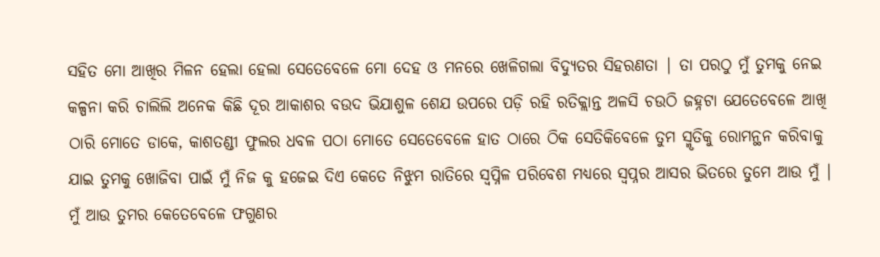ସହିତ ମୋ ଆଖିର ମିଳନ ହେଲା ହେଲା ସେତେବେଳେ ମୋ ଦେହ ଓ ମନରେ ଖେଳିଗଲା ବିଦ୍ୟୁତର ସିହରଣତା | ତା ପରଠୁ ମୁଁ ତୁମକୁ ନେଇ କଳ୍ପନା କରି ଚାଲିଲି ଅନେକ କିଛି ଦୂର ଆକାଶର ବଉଦ ଭିଯାଶୁଳ ଶେଯ ଉପରେ ପଡ଼ି ରହି ରତିକ୍ଲାନ୍ତ ଅଳସି ଚଉଠି ଜହ୍ନଟା ଯେତେବେଳେ ଆଖି ଠାରି ମୋତେ ଡାକେ, କାଶତଣ୍ଡୀ ଫୁଲର ଧବଳ ପଠା ମୋତେ ସେତେବେଳେ ହାତ ଠାରେ ଠିକ ସେତିକିବେଳେ ତୁମ ସ୍ମୃତିକୁ ରୋମନ୍ଥନ କରିବାକୁ ଯାଇ ତୁମକୁ ଖୋଜିବା ପାଇଁ ମୁଁ ନିଜ କୁ ହଜେଇ ଦିଏ କେତେ ନିଝୁମ ରାତିରେ ସ୍ୱପ୍ନିଳ ପରିବେଶ ମଧ୍ୟରେ ସ୍ୱପ୍ନର ଆସର ଭିତରେ ତୁମେ ଆଉ ମୁଁ | ମୁଁ ଆଉ ତୁମର କେତେବେଳେ ଫଗୁଣର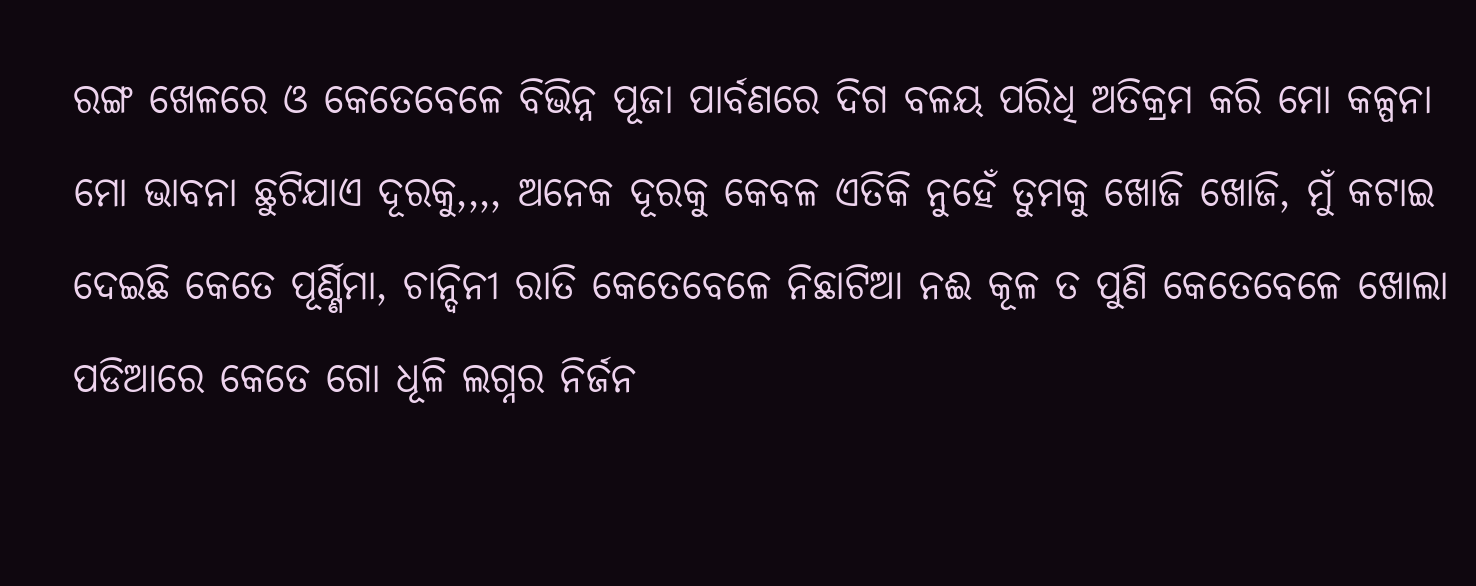ରଙ୍ଗ ଖେଳରେ ଓ କେତେବେଳେ ବିଭିନ୍ନ ପୂଜା ପାର୍ବଣରେ ଦିଗ ବଳୟ ପରିଧି ଅତିକ୍ରମ କରି ମୋ କଳ୍ପନା ମୋ ଭାବନା ଛୁଟିଯାଏ ଦୂରକୁ,,,, ଅନେକ ଦୂରକୁ କେବଳ ଏତିକି ନୁହେଁ ତୁମକୁ ଖୋଜି ଖୋଜି, ମୁଁ କଟାଇ ଦେଇଛି କେତେ ପୂର୍ଣ୍ଣିମା, ଚାନ୍ଦିନୀ ରାତି କେତେବେଳେ ନିଛାଟିଆ ନଈ କୂଳ ତ ପୁଣି କେତେବେଳେ ଖୋଲା ପଡିଆରେ କେତେ ଗୋ ଧୂଳି ଲଗ୍ନର ନିର୍ଜନ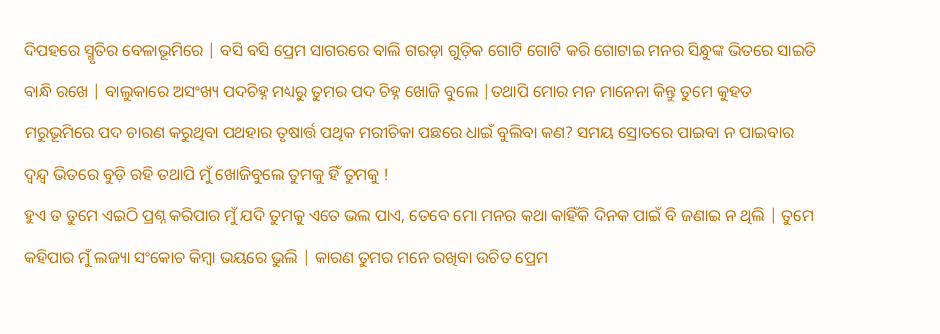ଦିପହରେ ସ୍ମୃତିର ବେଳାଭୂମିରେ | ବସି ବସି ପ୍ରେମ ସାଗରରେ ବାଲି ଗରଡ଼ା ଗୁଡ଼ିକ ଗୋଟି ଗୋଟି କରି ଗୋଟାଇ ମନର ସିନ୍ଧୁଙ୍କ ଭିତରେ ସାଇତି ବାନ୍ଧି ରଖେ | ବାଲୁକାରେ ଅସଂଖ୍ୟ ପଦଚିହ୍ନ ମଧ୍ୟରୁ ତୁମର ପଦ ଚିହ୍ନ ଖୋଜି ବୁଲେ |ତଥାପି ମୋର ମନ ମାନେନା କିନ୍ତୁ ତୁମେ କୁହତ ମରୁଭୂମିରେ ପଦ ଚାରଣ କରୁଥିବା ପଥହାର ତୃଷାର୍ତ୍ତ ପଥିକ ମରୀଚିକା ପଛରେ ଧାଇଁ ବୁଲିବା କଣ? ସମୟ ସ୍ରୋତରେ ପାଇବା ନ ପାଇବାର ଦ୍ୱନ୍ଦ୍ୱ ଭିତରେ ବୁଡ଼ି ରହି ତଥାପି ମୁଁ ଖୋଜିବୁଲେ ତୁମକୁ ହିଁ ତୁମକୁ !
ହୁଏ ତ ତୁମେ ଏଇଠି ପ୍ରଶ୍ନ କରିପାର ମୁଁ ଯଦି ତୁମକୁ ଏତେ ଭଲ ପାଏ, ତେବେ ମୋ ମନର କଥା କାହିଁକି ଦିନକ ପାଇଁ ବି ଜଣାଇ ନ ଥିଲି | ତୁମେ କହିପାର ମୁଁ ଲଜ୍ୟା ସଂକୋଚ କିମ୍ବା ଭୟରେ ଭୁଲି | କାରଣ ତୁମର ମନେ ରଖିବା ଉଚିତ ପ୍ରେମ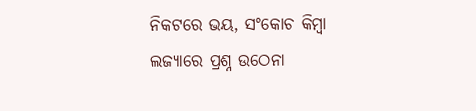ନିକଟରେ ଭୟ, ସଂକୋଚ କିମ୍ବା ଲଜ୍ୟାରେ ପ୍ରଶ୍ନ ଉଠେନା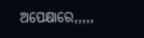ଅପେକ୍ଷାରେ,,,,,